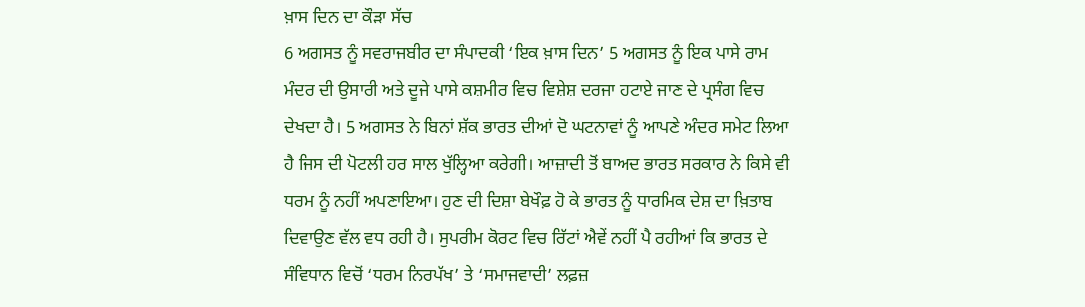ਖ਼ਾਸ ਦਿਨ ਦਾ ਕੌੜਾ ਸੱਚ
6 ਅਗਸਤ ਨੂੰ ਸਵਰਾਜਬੀਰ ਦਾ ਸੰਪਾਦਕੀ ‘ਇਕ ਖ਼ਾਸ ਦਿਨ’ 5 ਅਗਸਤ ਨੂੰ ਇਕ ਪਾਸੇ ਰਾਮ ਮੰਦਰ ਦੀ ਉਸਾਰੀ ਅਤੇ ਦੂਜੇ ਪਾਸੇ ਕਸ਼ਮੀਰ ਵਿਚ ਵਿਸ਼ੇਸ਼ ਦਰਜਾ ਹਟਾਏ ਜਾਣ ਦੇ ਪ੍ਰਸੰਗ ਵਿਚ ਦੇਖਦਾ ਹੈ। 5 ਅਗਸਤ ਨੇ ਬਿਨਾਂ ਸ਼ੱਕ ਭਾਰਤ ਦੀਆਂ ਦੋ ਘਟਨਾਵਾਂ ਨੂੰ ਆਪਣੇ ਅੰਦਰ ਸਮੇਟ ਲਿਆ ਹੈ ਜਿਸ ਦੀ ਪੋਟਲੀ ਹਰ ਸਾਲ ਖੁੱਲ੍ਹਿਆ ਕਰੇਗੀ। ਆਜ਼ਾਦੀ ਤੋਂ ਬਾਅਦ ਭਾਰਤ ਸਰਕਾਰ ਨੇ ਕਿਸੇ ਵੀ ਧਰਮ ਨੂੰ ਨਹੀਂ ਅਪਣਾਇਆ। ਹੁਣ ਦੀ ਦਿਸ਼ਾ ਬੇਖੌਫ਼ ਹੋ ਕੇ ਭਾਰਤ ਨੂੰ ਧਾਰਮਿਕ ਦੇਸ਼ ਦਾ ਖ਼ਿਤਾਬ ਦਿਵਾਉਣ ਵੱਲ ਵਧ ਰਹੀ ਹੈ। ਸੁਪਰੀਮ ਕੋਰਟ ਵਿਚ ਰਿੱਟਾਂ ਐਵੇਂ ਨਹੀਂ ਪੈ ਰਹੀਆਂ ਕਿ ਭਾਰਤ ਦੇ ਸੰਵਿਧਾਨ ਵਿਚੋਂ ‘ਧਰਮ ਨਿਰਪੱਖ’ ਤੇ ‘ਸਮਾਜਵਾਦੀ’ ਲਫ਼ਜ਼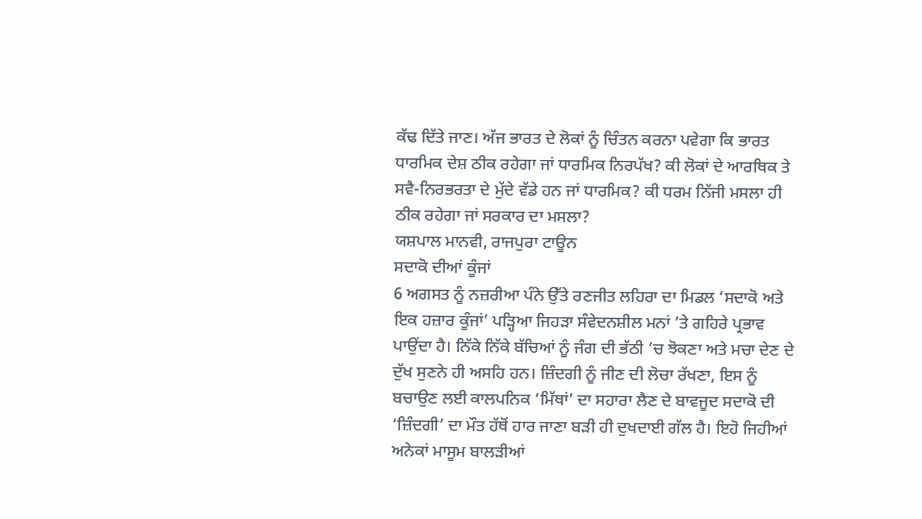ਕੱਢ ਦਿੱਤੇ ਜਾਣ। ਅੱਜ ਭਾਰਤ ਦੇ ਲੋਕਾਂ ਨੂੰ ਚਿੰਤਨ ਕਰਨਾ ਪਵੇਗਾ ਕਿ ਭਾਰਤ ਧਾਰਮਿਕ ਦੇਸ਼ ਠੀਕ ਰਹੇਗਾ ਜਾਂ ਧਾਰਮਿਕ ਨਿਰਪੱਖ? ਕੀ ਲੋਕਾਂ ਦੇ ਆਰਥਿਕ ਤੇ ਸਵੈ-ਨਿਰਭਰਤਾ ਦੇ ਮੁੱਦੇ ਵੱਡੇ ਹਨ ਜਾਂ ਧਾਰਮਿਕ? ਕੀ ਧਰਮ ਨਿੱਜੀ ਮਸਲਾ ਹੀ ਠੀਕ ਰਹੇਗਾ ਜਾਂ ਸਰਕਾਰ ਦਾ ਮਸਲਾ?
ਯਸ਼ਪਾਲ ਮਾਨਵੀ, ਰਾਜਪੁਰਾ ਟਾਊਨ
ਸਦਾਕੋ ਦੀਆਂ ਕੂੰਜਾਂ
6 ਅਗਸਤ ਨੂੰ ਨਜ਼ਰੀਆ ਪੰਨੇ ਉੱਤੇ ਰਣਜੀਤ ਲਹਿਰਾ ਦਾ ਮਿਡਲ ‘ਸਦਾਕੋ ਅਤੇ ਇਕ ਹਜ਼ਾਰ ਕੂੰਜਾਂ’ ਪੜ੍ਹਿਆ ਜਿਹੜਾ ਸੰਵੇਦਨਸ਼ੀਲ ਮਨਾਂ ’ਤੇ ਗਹਿਰੇ ਪ੍ਰਭਾਵ ਪਾਉਂਦਾ ਹੈ। ਨਿੱਕੇ ਨਿੱਕੇ ਬੱਚਿਆਂ ਨੂੰ ਜੰਗ ਦੀ ਭੱਠੀ ’ਚ ਝੋਕਣਾ ਅਤੇ ਮਚਾ ਦੇਣ ਦੇ ਦੁੱਖ ਸੁਣਨੇ ਹੀ ਅਸਹਿ ਹਨ। ਜ਼ਿੰਦਗੀ ਨੂੰ ਜੀਣ ਦੀ ਲੋਚਾ ਰੱਖਣਾ, ਇਸ ਨੂੰ ਬਚਾਉਣ ਲਈ ਕਾਲਪਨਿਕ ‘ਮਿੱਥਾਂ’ ਦਾ ਸਹਾਰਾ ਲੈਣ ਦੇ ਬਾਵਜੂਦ ਸਦਾਕੋ ਦੀ ‘ਜ਼ਿੰਦਗੀ’ ਦਾ ਮੌਤ ਹੱਥੋਂ ਹਾਰ ਜਾਣਾ ਬੜੀ ਹੀ ਦੁਖਦਾਈ ਗੱਲ ਹੈ। ਇਹੋ ਜਿਹੀਆਂ ਅਨੇਕਾਂ ਮਾਸੂਮ ਬਾਲੜੀਆਂ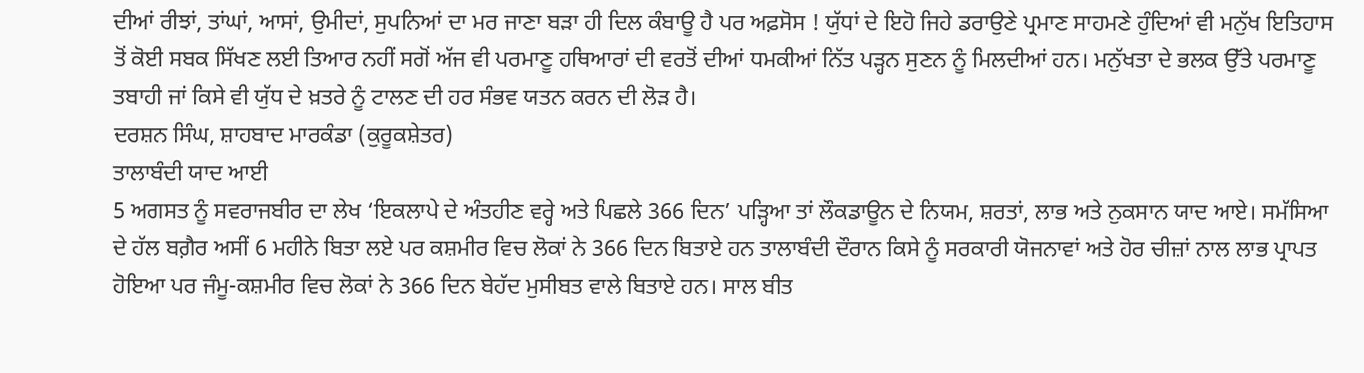ਦੀਆਂ ਰੀਝਾਂ, ਤਾਂਘਾਂ, ਆਸਾਂ, ਉਮੀਦਾਂ, ਸੁਪਨਿਆਂ ਦਾ ਮਰ ਜਾਣਾ ਬੜਾ ਹੀ ਦਿਲ ਕੰਬਾਊ ਹੈ ਪਰ ਅਫ਼ਸੋਸ ! ਯੁੱਧਾਂ ਦੇ ਇਹੋ ਜਿਹੇ ਡਰਾਉਣੇ ਪ੍ਰਮਾਣ ਸਾਹਮਣੇ ਹੁੰਦਿਆਂ ਵੀ ਮਨੁੱਖ ਇਤਿਹਾਸ ਤੋਂ ਕੋਈ ਸਬਕ ਸਿੱਖਣ ਲਈ ਤਿਆਰ ਨਹੀਂ ਸਗੋਂ ਅੱਜ ਵੀ ਪਰਮਾਣੂ ਹਥਿਆਰਾਂ ਦੀ ਵਰਤੋਂ ਦੀਆਂ ਧਮਕੀਆਂ ਨਿੱਤ ਪੜ੍ਹਨ ਸੁਣਨ ਨੂੰ ਮਿਲਦੀਆਂ ਹਨ। ਮਨੁੱਖਤਾ ਦੇ ਭਲਕ ਉੱਤੇ ਪਰਮਾਣੂ ਤਬਾਹੀ ਜਾਂ ਕਿਸੇ ਵੀ ਯੁੱਧ ਦੇ ਖ਼ਤਰੇ ਨੂੰ ਟਾਲਣ ਦੀ ਹਰ ਸੰਭਵ ਯਤਨ ਕਰਨ ਦੀ ਲੋੜ ਹੈ।
ਦਰਸ਼ਨ ਸਿੰਘ, ਸ਼ਾਹਬਾਦ ਮਾਰਕੰਡਾ (ਕੁਰੂਕਸ਼ੇਤਰ)
ਤਾਲਾਬੰਦੀ ਯਾਦ ਆਈ
5 ਅਗਸਤ ਨੂੰ ਸਵਰਾਜਬੀਰ ਦਾ ਲੇਖ ‘ਇਕਲਾਪੇ ਦੇ ਅੰਤਹੀਣ ਵਰ੍ਹੇ ਅਤੇ ਪਿਛਲੇ 366 ਦਿਨ’ ਪੜ੍ਹਿਆ ਤਾਂ ਲੌਕਡਾਊਨ ਦੇ ਨਿਯਮ, ਸ਼ਰਤਾਂ, ਲਾਭ ਅਤੇ ਨੁਕਸਾਨ ਯਾਦ ਆਏ। ਸਮੱਸਿਆ ਦੇ ਹੱਲ ਬਗ਼ੈਰ ਅਸੀਂ 6 ਮਹੀਨੇ ਬਿਤਾ ਲਏ ਪਰ ਕਸ਼ਮੀਰ ਵਿਚ ਲੋਕਾਂ ਨੇ 366 ਦਿਨ ਬਿਤਾਏ ਹਨ ਤਾਲਾਬੰਦੀ ਦੌਰਾਨ ਕਿਸੇ ਨੂੰ ਸਰਕਾਰੀ ਯੋਜਨਾਵਾਂ ਅਤੇ ਹੋਰ ਚੀਜ਼ਾਂ ਨਾਲ ਲਾਭ ਪ੍ਰਾਪਤ ਹੋਇਆ ਪਰ ਜੰਮੂ-ਕਸ਼ਮੀਰ ਵਿਚ ਲੋਕਾਂ ਨੇ 366 ਦਿਨ ਬੇਹੱਦ ਮੁਸੀਬਤ ਵਾਲੇ ਬਿਤਾਏ ਹਨ। ਸਾਲ ਬੀਤ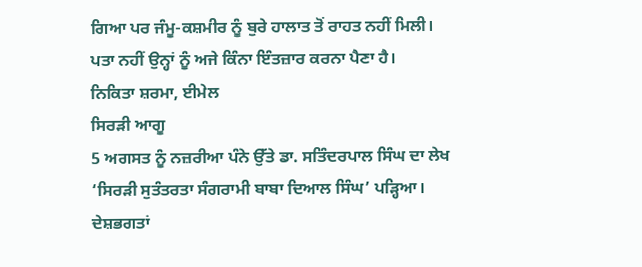ਗਿਆ ਪਰ ਜੰਮੂ-ਕਸ਼ਮੀਰ ਨੂੰ ਬੁਰੇ ਹਾਲਾਤ ਤੋਂ ਰਾਹਤ ਨਹੀਂ ਮਿਲੀ। ਪਤਾ ਨਹੀਂ ਉਨ੍ਹਾਂ ਨੂੰ ਅਜੇ ਕਿੰਨਾ ਇੰਤਜ਼ਾਰ ਕਰਨਾ ਪੈਣਾ ਹੈ।
ਨਿਕਿਤਾ ਸ਼ਰਮਾ, ਈਮੇਲ
ਸਿਰੜੀ ਆਗੂ
5 ਅਗਸਤ ਨੂੰ ਨਜ਼ਰੀਆ ਪੰਨੇ ਉੱਤੇ ਡਾ. ਸਤਿੰਦਰਪਾਲ ਸਿੰਘ ਦਾ ਲੇਖ ‘ਸਿਰੜੀ ਸੁਤੰਤਰਤਾ ਸੰਗਰਾਮੀ ਬਾਬਾ ਦਿਆਲ ਸਿੰਘ’ ਪੜ੍ਹਿਆ। ਦੇਸ਼ਭਗਤਾਂ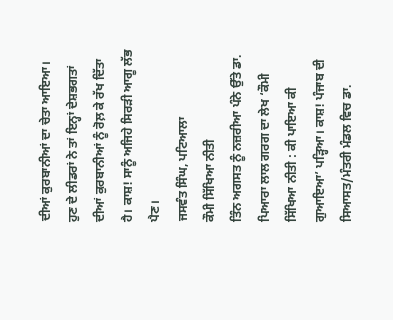ਦੀਆਂ ਕੁਰਬਾਨੀਆਂ ਦਾ ਚੇਤਾ ਆਇਆ। ਹੁਣ ਦੇ ਲੀਡਰਾਂ ਨੇ ਤਾਂ ਇਨ੍ਹਾਂ ਦੇਸ਼ਭਗਤਾਂ ਦੀਆਂ ਕੁਰਬਾਨੀਆਂ ਨੂੰ ਰੋਲ਼ ਕੇ ਰੱਖ ਦਿੱਤਾ ਹੈ। ਕਾਸ਼! ਸਾਨੂੰ ਅਜਿਹੇ ਸਿਰੜੀ ਆਗੂ ਲੱਭ ਪੈਣ।
ਜਸਵੰਤ ਸਿੰਘ, ਪਟਿਆਲਾ
ਕੌਮੀ ਸਿੱਖਿਆ ਨੀਤੀ
ਤਿੰਨ ਅਗਸਤ ਨੂੰ ਨਜ਼ਰੀਆ ਪੰਨੇ ਉੱਤੇ ਡਾ. ਪਿਆਰਾ ਲਾਲ ਗਰਗ ਦਾ ਲੇਖ ‘ਕੌਮੀ ਸਿੱਖਿਆ ਨੀਤੀ : ਕੀ ਪਾਇਆ ਕੀ ਗੁਆਇਆ’ ਪੜ੍ਹਿਆ। ਕਾਸ਼! ਪੰਜਾਬ ਦੀ ਸਿਆਸਤ/ਮੰਤਰੀ ਮੰਡਲ ਵਿਚ ਡਾ.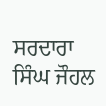ਸਰਦਾਰਾ ਸਿੰਘ ਜੌਹਲ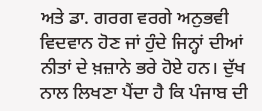ਅਤੇ ਡਾ. ਗਰਗ ਵਰਗੇ ਅਨੁਭਵੀ ਵਿਦਵਾਨ ਹੋਣ ਜਾਂ ਹੁੰਦੇ ਜਿਨ੍ਹਾਂ ਦੀਆਂ ਨੀਤਾਂ ਦੇ ਖ਼ਜ਼ਾਨੇ ਭਰੇ ਹੋਏ ਹਨ। ਦੁੱਖ ਨਾਲ ਲਿਖਣਾ ਪੈਂਦਾ ਹੈ ਕਿ ਪੰਜਾਬ ਦੀ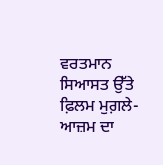ਵਰਤਮਾਨ ਸਿਆਸਤ ਉੱਤੇ ਫ਼ਿਲਮ ਮੁਗ਼ਲੇ-ਆਜ਼ਮ ਦਾ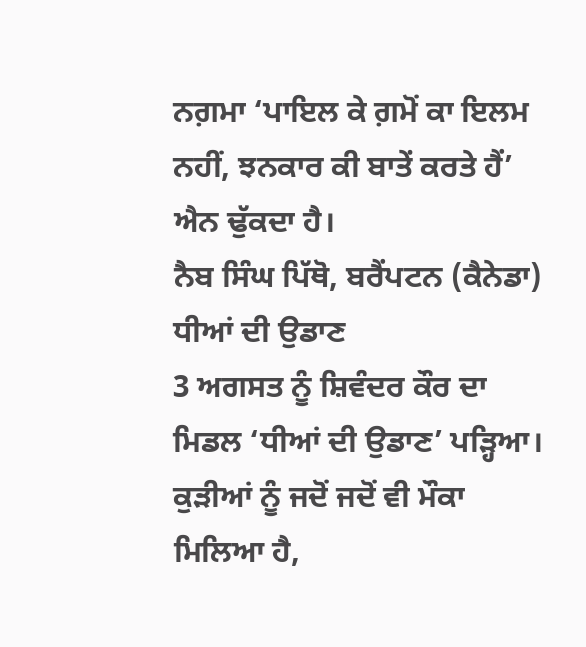ਨਗ਼ਮਾ ‘ਪਾਇਲ ਕੇ ਗ਼ਮੋਂ ਕਾ ਇਲਮ ਨਹੀਂ, ਝਨਕਾਰ ਕੀ ਬਾਤੇਂ ਕਰਤੇ ਹੈਂ’ ਐਨ ਢੁੱਕਦਾ ਹੈ।
ਨੈਬ ਸਿੰਘ ਪਿੱਥੋ, ਬਰੈਂਪਟਨ (ਕੈਨੇਡਾ)
ਧੀਆਂ ਦੀ ਉਡਾਣ
3 ਅਗਸਤ ਨੂੰ ਸ਼ਿਵੰਦਰ ਕੌਰ ਦਾ ਮਿਡਲ ‘ਧੀਆਂ ਦੀ ਉਡਾਣ’ ਪੜ੍ਹਿਆ। ਕੁੜੀਆਂ ਨੂੰ ਜਦੋਂ ਜਦੋਂ ਵੀ ਮੌਕਾ ਮਿਲਿਆ ਹੈ,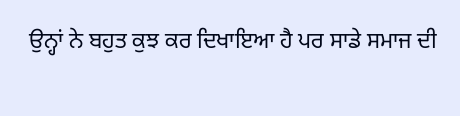ਉਨ੍ਹਾਂ ਨੇ ਬਹੁਤ ਕੁਝ ਕਰ ਦਿਖਾਇਆ ਹੈ ਪਰ ਸਾਡੇ ਸਮਾਜ ਦੀ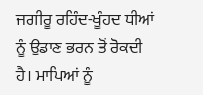ਜਗੀਰੂ ਰਹਿੰਦ-ਖੂੰਹਦ ਧੀਆਂ ਨੂੰ ਉਡਾਣ ਭਰਨ ਤੋਂ ਰੋਕਦੀ ਹੈ। ਮਾਪਿਆਂ ਨੂੰ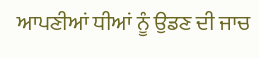ਆਪਣੀਆਂ ਧੀਆਂ ਨੂੰ ਉਡਣ ਦੀ ਜਾਚ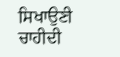ਸਿਖਾਉਣੀ ਚਾਹੀਦੀ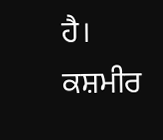ਹੈ।
ਕਸ਼ਮੀਰ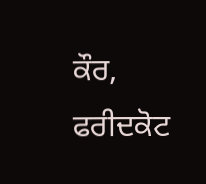ਕੌਰ, ਫਰੀਦਕੋਟ